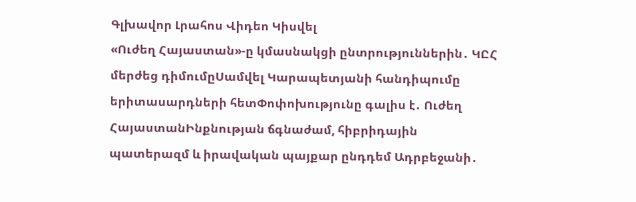Գլխավոր Լրահոս Վիդեո Կիսվել
«Ուժեղ Հայաստան»-ը կմասնակցի ընտրություններին․ ԿԸՀ մերժեց դիմումըՍամվել Կարապետյանի հանդիպումը երիտասարդների հետՓոփոխությունը գալիս է․ Ուժեղ ՀայաստանԻնքնության ճգնաժամ, հիբրիդային պատերազմ և իրավական պայքար ընդդեմ Ադրբեջանի․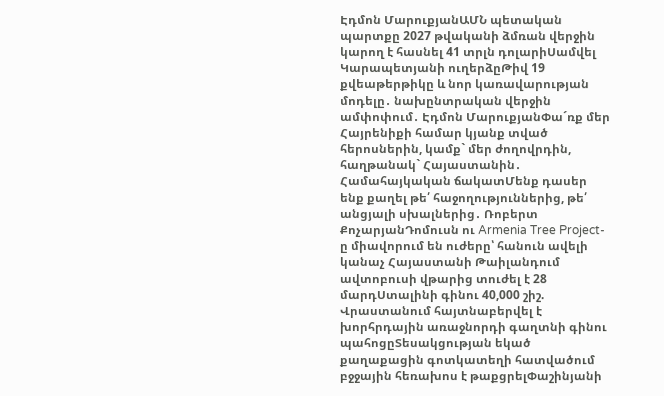Էդմոն ՄարուքյանԱՄՆ պետական պարտքը 2027 թվականի ձմռան վերջին կարող է հասնել 41 տրլն դոլարիՍամվել Կարապետյանի ուղերձըԹիվ 19 քվեաթերթիկը և նոր կառավարության մոդելը․ նախընտրական վերջին ամփոփում․ Էդմոն ՄարուքյանՓա´ռք մեր Հայրենիքի համար կյանք տված հերոսներին, կամք` մեր ժողովրդին, հաղթանակ` Հայաստանին․ Համահայկական ճակատՄենք դասեր ենք քաղել թե՛ հաջողություններից, թե՛ անցյալի սխալներից․ Ռոբերտ ՔոչարյանԴոմուսն ու Armenia Tree Project-ը միավորում են ուժերը՝ հանուն ավելի կանաչ Հայաստանի Թաիլանդում ավտոբուսի վթարից տուժել է 28 մարդՍտալինի գինու 40,000 շիշ. Վրաստանում հայտնաբերվել է խորհրդային առաջնորդի գաղտնի գինու պահոցըՏեսակցության եկած քաղաքացին գոտկատեղի հատվածում բջջային հեռախոս է թաքցրելՓաշինյանի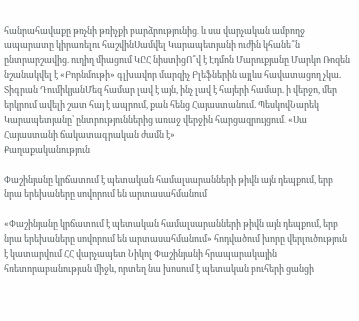հանրահավաքը թռչնի թռիչքի բարձրությունից․ և սա վարչական ամբողջ ապարատը կիրառելու հաշվինՍամվել Կարապետյանի ուժին կհանե՞ն ընտրարշավից. ուղիղ միացում ԿԸՀ նիստիցՈ՞վ է Էդմոն Մարուքյանը Մարկո Ռոզեն նշանակվել է «Բորնմութի» գլխավոր մարզիչ Բլեֆներին այլևս հավատացող չկա. Տիգրան ԴումիկյանՄեզ համար լավ է այն, ինչ լավ է հայերի համար. ի վերջո, մեր երկրում ավելի շատ հայ է ապրում, քան հենց Հայաստանում. ՊեսկովՆարեկ Կարապետյանը՝ ընտրություններից առաջ վերջին հարցազրույցում․ «Սա Հայաստանի ճակատագրական ժամն է»
Քաղաքականություն

Փաշինյանը կրճատում է պետական համալսարանների թիվն այն դեպքում, երբ նրա երեխաները սովորում են արտասահմանում

«Փաշինյանը կրճատում է պետական համալսարանների թիվն այն դեպքում, երբ նրա երեխաները սովորում են արտասահմանում» հոդվածում խորը վերլուծություն է կատարվում ՀՀ վարչապետ Նիկոլ Փաշինյանի հրապարակային հռետորաբանության միջև, որտեղ նա խոսում է պետական բուհերի ցանցի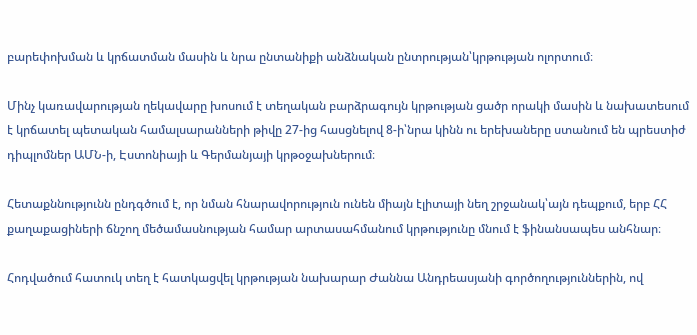բարեփոխման և կրճատման մասին և նրա ընտանիքի անձնական ընտրության՝կրթության ոլորտում։

Մինչ կառավարության ղեկավարը խոսում է տեղական բարձրագույն կրթության ցածր որակի մասին և նախատեսում է կրճատել պետական համալսարանների թիվը 27-ից հասցնելով 8-ի՝նրա կինն ու երեխաները ստանում են պրեստիժ դիպլոմներ ԱՄՆ-ի, Էստոնիայի և Գերմանյայի կրթօջախներում։

Հետաքննությունն ընդգծում է, որ նման հնարավորություն ունեն միայն էլիտայի նեղ շրջանակ՝այն դեպքում, երբ ՀՀ քաղաքացիների ճնշող մեծամասնության համար արտասահմանում կրթությունը մնում է ֆինանսապես անհնար։

Հոդվածում հատուկ տեղ է հատկացվել կրթության նախարար Ժաննա Անդրեասյանի գործողություններին, ով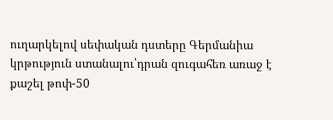ուղարկելով սեփական դստերը Գերմանիա կրթություն ստանալու՝դրան զուգահեռ առաջ է քաշել թոփ-50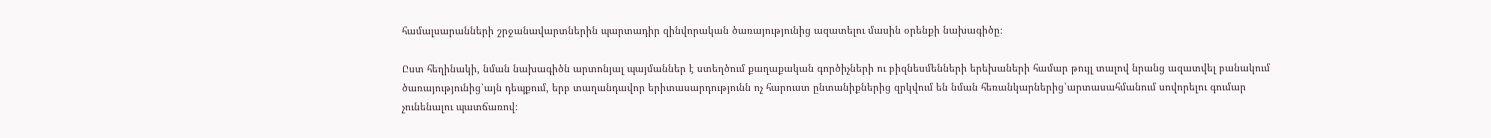համալսարանների շրջանավարտներին պարտադիր զինվորական ծառայությունից ազատելու մասին օրենքի նախագիծը։

Ըստ հեղինակի, նման նախագիծն արտոնյալ պայմաններ է ստեղծում քաղաքական գործիչների ու բիզնեսմենների երեխաների համար թույլ տալով նրանց ազատվել բանակում ծառայությունից՝այն դեպքում, երբ տաղանդավոր երիտասարդությունն ոչ հարուստ ընտանիքներից զրկվում են նման հեռանկարներից՝արտասահմանում սովորելու գումար չունենալու պատճառով։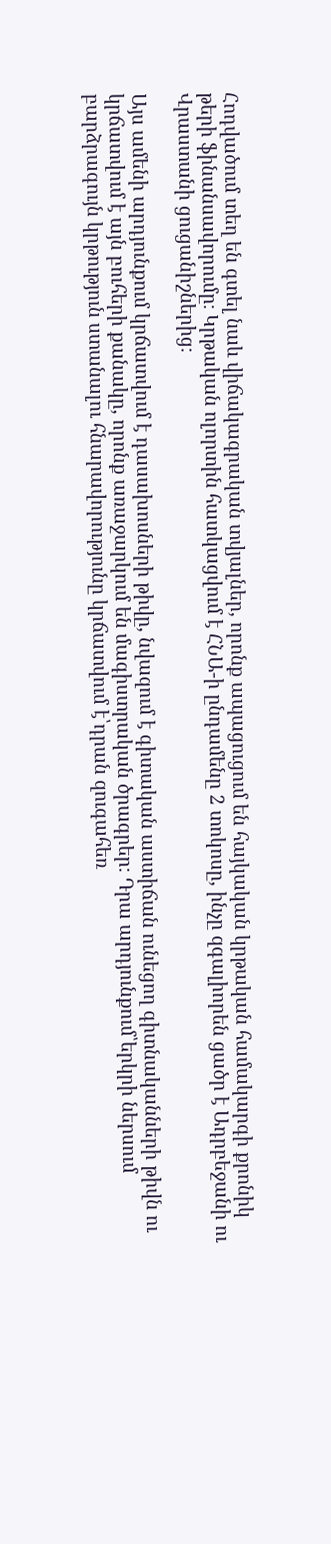Հոդվածում տեղ են գտել նաև վիճակագրական տվյալներ, որոնք ապացուցում են հայկական կրթական համակարգի քրոնիկ թերի ֆինանսավորումը։ Կրթական ոլորտին հատկացվում է ՀՆԱ-ի ընդամենը 2 տոկոսը, ինչը զգալիորեն ցածր է Ադրբեջանի ու Վրաստանի ցուցանիշներից։

Այս ամենի արդյունքում կրճատվում է դասախոսների թիվը, նվազում է գիտական աստիճան ունեցող գիտնականների թիվն ու կրճատվում է այն բուհերի քանակը, որոնք առաջարկում են մագիստրական ծրագրեր։ Դրա արդյունքում՝երկրի ներսում բարձրագույն կրթություն ստանալու հնարավորությունը կրճատվում է՝դրան զուգահեռ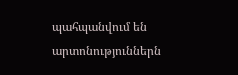պահպանվում են արտոնություններն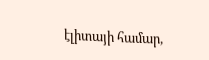էլիտայի համար,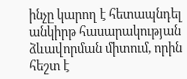ինչը կարող է հետապնդել անկիրթ հասարակության ձևավորման միտում, որին հեշտ է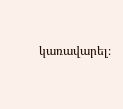կառավարել։